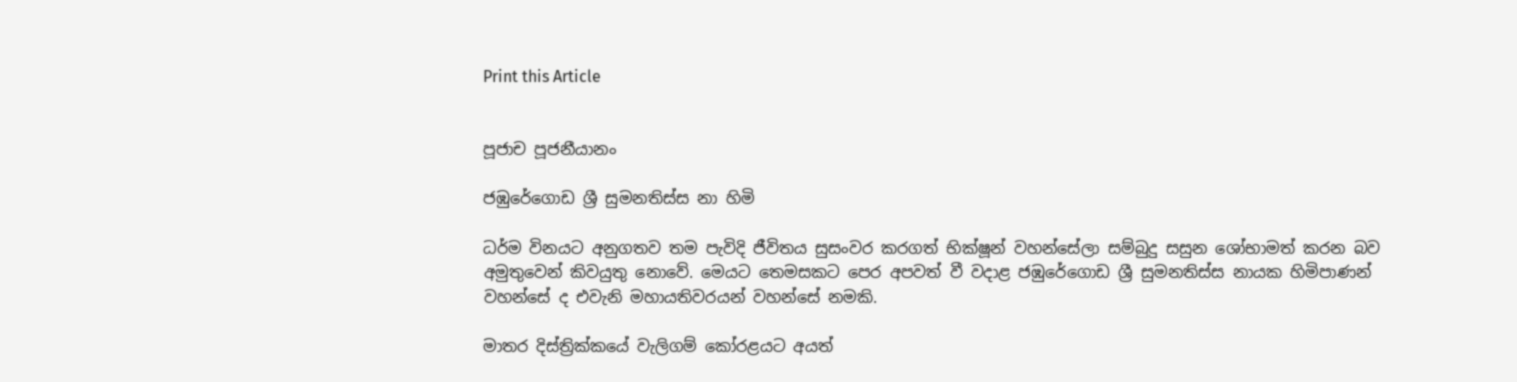Print this Article


පූජාච පූජනීයානං

ජඹුරේගොඩ ශ්‍රී සුමනතිස්ස නා හිමි

ධර්ම විනයට අනුගතව තම පැවිදි ජීවිතය සුසංවර කරගත් භික්ෂූන් වහන්සේලා සම්බුදු සසුන ශෝභාමත් කරන බව අමුතුවෙන් කිවයුතු නොවේ. මෙයට තෙමසකට පෙර අපවත් වී වදාළ ජඹුරේගොඩ ශ්‍රී සුමනතිස්ස නායක හිමිපාණන් වහන්සේ ද එවැනි මහායතිවරයන් වහන්සේ නමකි.

මාතර දිස්ත්‍රික්කයේ වැලිගම් කෝරළයට අයත්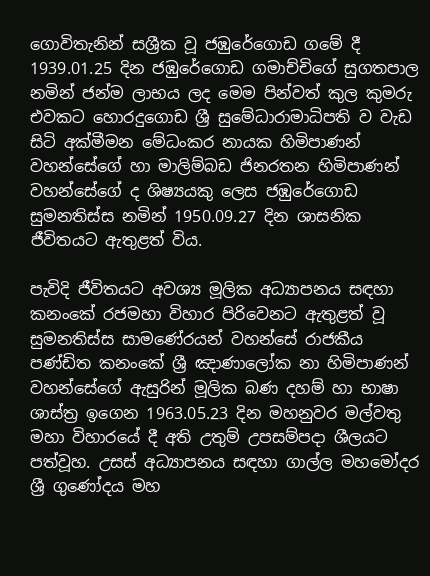ගොවිතැනින් සශ්‍රීක වූ ජඹුරේගොඩ ගමේ දී 1939.01.25 දින ජඹුරේගොඩ ගමාච්චිගේ සුගතපාල නමින් ජන්ම ලාභය ලද මෙම පින්වත් කුල කුමරු එවකට හොරදුගොඩ ශ්‍රී සුමේධාරාමාධිපති ව වැඩ සිටි අක්මීමන මේධංකර නායක හිමිපාණන් වහන්සේගේ හා මාලිම්බඩ ජිනරතන හිමිපාණන් වහන්සේගේ ද ශිෂ්‍යයකු ලෙස ජඹුරේගොඩ සුමනතිස්ස නමින් 1950.09.27 දින ශාසනික ජීවිතයට ඇතුළත් විය.

පැවිදි ජීවිතයට අවශ්‍ය මූලික අධ්‍යාපනය සඳහා කනංකේ රජමහා විහාර පිරිවෙනට ඇතුළත් වූ සුමනතිස්ස සාමණේරයන් වහන්සේ රාජකීය පණ්ඩිත කනංකේ ශ්‍රී ඤාණාලෝක නා හිමිපාණන් වහන්සේගේ ඇසුරින් මූලික බණ දහම් හා භාෂා ශාස්ත්‍ර ඉගෙන 1963.05.23 දින මහනුවර මල්වතු මහා විහාරයේ දී අති උතුම් උපසම්පදා ශීලයට පත්වූහ. උසස් අධ්‍යාපනය සඳහා ගාල්ල මහමෝදර ශ්‍රී ගුණෝදය මහ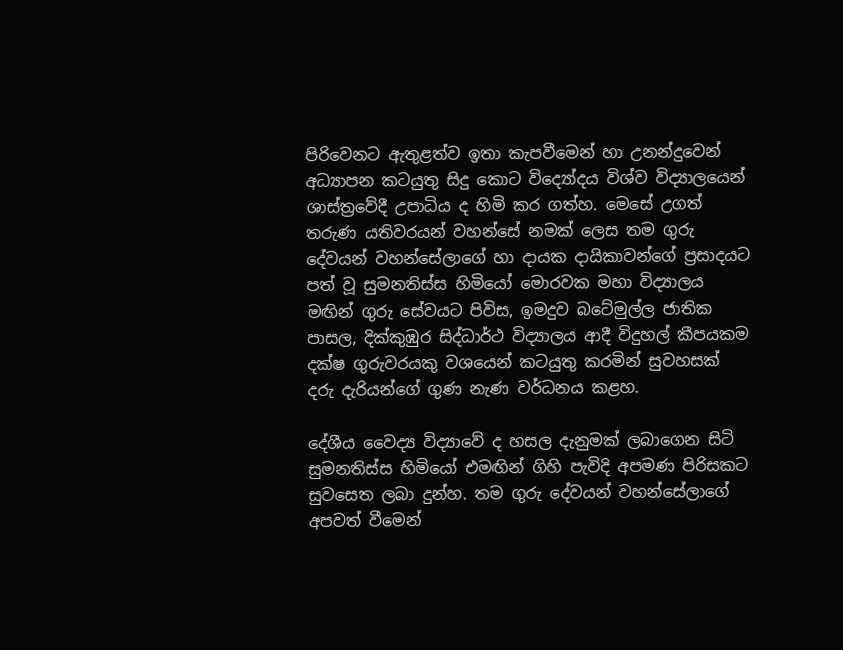පිරිවෙනට ඇතුළත්ව ඉතා කැපවීමෙන් හා උනන්දුවෙන් අධ්‍යාපන කටයුතු සිදු කොට විද්‍යෝදය විශ්ව විද්‍යාලයෙන් ශාස්ත්‍රවේදී උපාධිය ද හිමි කර ගත්හ. මෙසේ උගත් තරුණ යතිවරයන් වහන්සේ නමක් ලෙස තම ගුරු දේවයන් වහන්සේලාගේ හා දායක දායිකාවන්ගේ ප්‍රසාදයට පත් වූ සුමනතිස්ස හිමියෝ මොරවක මහා විද්‍යාලය මඟින් ගුරු සේවයට පිවිස, ඉමදුව බටේමුල්ල ජාතික පාසල, දික්කුඹුර සිද්ධාර්ථ විද්‍යාලය ආදී විදුහල් කීපයකම දක්ෂ ගුරුවරයකු වශයෙන් කටයුතු කරමින් සුවහසක් දරු දැරියන්ගේ ගුණ නැණ වර්ධනය කළහ.

දේශීය වෛද්‍ය විද්‍යාවේ ද හසල දැනුමක් ලබාගෙන සිටි සුමනතිස්ස හිමියෝ එමඟින් ගිහි පැවිදි අපමණ පිරිසකට සුවසෙත ලබා දුන්හ. තම ගුරු දේවයන් වහන්සේලාගේ අපවත් වීමෙන්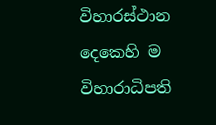විහාරස්ථාන දෙකෙහි ම විහාරාධිපති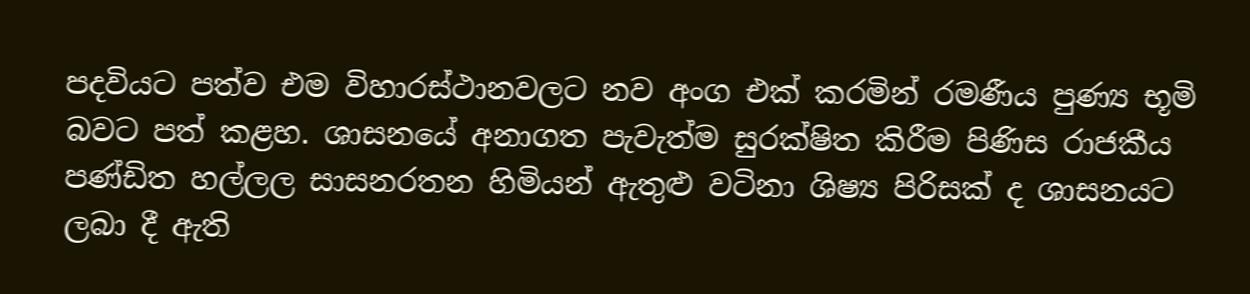පදවියට පත්ව එම විහාරස්ථානවලට නව අංග එක් කරමින් රමණීය පුණ්‍ය භූමි බවට පත් කළහ. ශාසනයේ අනාගත පැවැත්ම සුරක්ෂිත කිරීම පිණිස රාජකීය පණ්ඩිත හල්ලල සාසනරතන හිමියන් ඇතුළු වටිනා ශිෂ්‍ය පිරිසක් ද ශාසනයට ලබා දී ඇති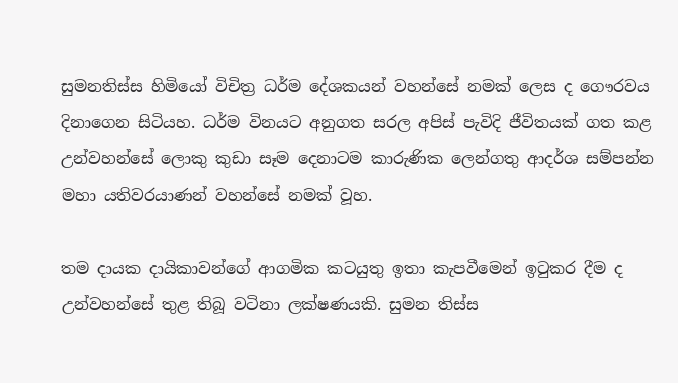සුමනතිස්ස හිමියෝ විචිත්‍ර ධර්ම දේශකයන් වහන්සේ නමක් ලෙස ද ගෞරවය දිනාගෙන සිටියහ. ධර්ම විනයට අනුගත සරල අපිස් පැවිදි ජීවිතයක් ගත කළ උන්වහන්සේ ලොකු කුඩා සෑම දෙනාටම කාරුණික ලෙන්ගතු ආදර්ශ සම්පන්න මහා යතිවරයාණන් වහන්සේ නමක් වූහ.

තම දායක දායිකාවන්ගේ ආගමික කටයුතු ඉතා කැපවීමෙන් ඉටුකර දීම ද උන්වහන්සේ තුළ තිබූ වටිනා ලක්ෂණයකි. සුමන තිස්ස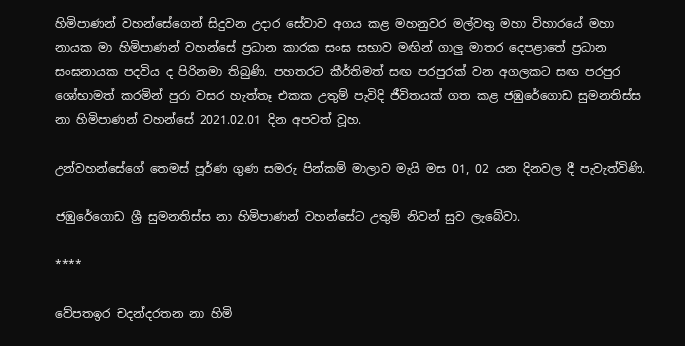හිමිපාණන් වහන්සේගෙන් සිදුවන උදාර සේවාව අගය කළ මහනුවර මල්වතු මහා විහාරයේ මහා නායක මා හිමිපාණන් වහන්සේ ප්‍රධාන කාරක සංඝ සභාව මඟින් ගාලු මාතර දෙපළාතේ ප්‍රධාන සංඝනායක පදවිය ද පිරිනමා තිබුණි. පහතරට කීර්තිමත් සඟ පරපුරක් වන අගලකට සඟ පරපුර ශෝභාමත් කරමින් පුරා වසර හැත්තෑ එකක උතුම් පැවිදි ජීවිතයක් ගත කළ ජඹුරේගොඩ සුමනතිස්ස නා හිමිපාණන් වහන්සේ 2021.02.01 දින අපවත් වූහ.

උන්වහන්සේගේ තෙමස් පූර්ණ ගුණ සමරු පින්කම් මාලාව මැයි මස 01, 02 යන දිනවල දී පැවැත්විණි.

ජඹුරේගොඩ ශ්‍රී සුමනතිස්ස නා හිමිපාණන් වහන්සේට උතුම් නිවන් සුව ලැබේවා.

****

වේපතඉර චදන්දරතන නා හිමි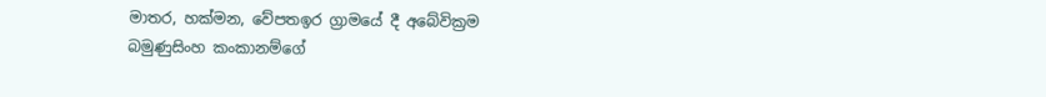මාතර, හක්මන, වේපතඉර ග්‍රාමයේ දී අබේවික්‍රම බමුණුසිංහ කංකානම්ගේ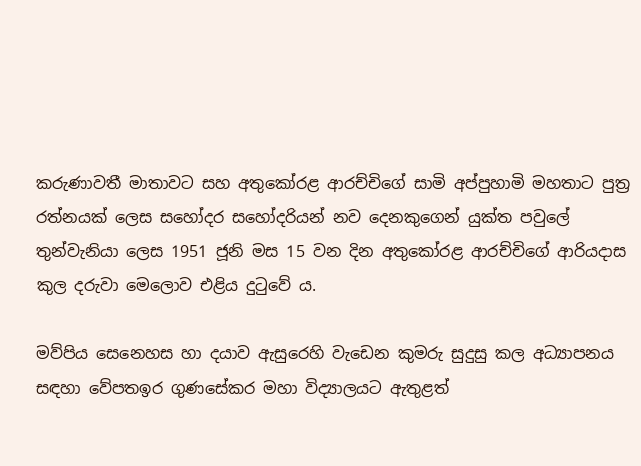කරුණාවතී මාතාවට සහ අතුකෝරළ ආරච්චිගේ සාමි අප්පුහාමි මහතාට පුත්‍ර රත්නයක් ලෙස සහෝදර සහෝදරියන් නව දෙනකුගෙන් යුක්ත පවුලේ තුන්වැනියා ලෙස 1951 ජූනි මස 15 වන දින අතුකෝරළ ආරච්චිගේ ආරියදාස කුල දරුවා මෙලොව එළිය දුටුවේ ය.

මව්පිය සෙනෙහස හා දයාව ඇසුරෙහි වැඩෙන කුමරු සුදුසු කල අධ්‍යාපනය සඳහා වේපතඉර ගුණසේකර මහා විද්‍යාලයට ඇතුළත්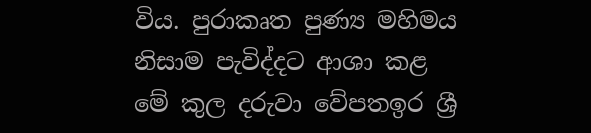විය. පුරාකෘත පුණ්‍ය මහිමය නිසාම පැවිද්දට ආශා කළ මේ කුල දරුවා වේපතඉර ශ්‍රී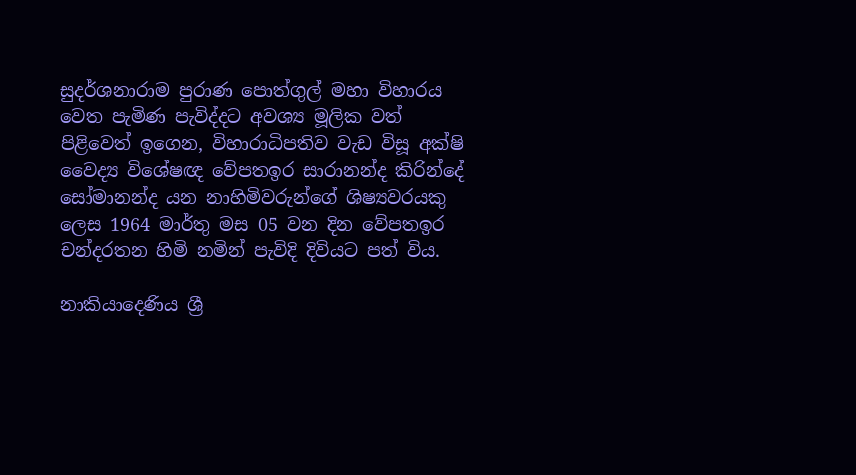සුදර්ශනාරාම පුරාණ පොත්ගුල් මහා විහාරය වෙත පැමිණ පැවිද්දට අවශ්‍ය මූලික වත් පිළිවෙත් ඉගෙන, විහාරාධිපතිව වැඩ විසූ අක්ෂි වෛද්‍ය විශේෂඥ වේපතඉර සාරානන්ද කිරින්දේ සෝමානන්ද යන නාහිමිවරුන්ගේ ශිෂ්‍යවරයකු ලෙස 1964 මාර්තු මස 05 වන දින වේපතඉර චන්දරතන හිමි නමින් පැවිදි දිවියට පත් විය.

නාකියාදෙණිය ශ්‍රී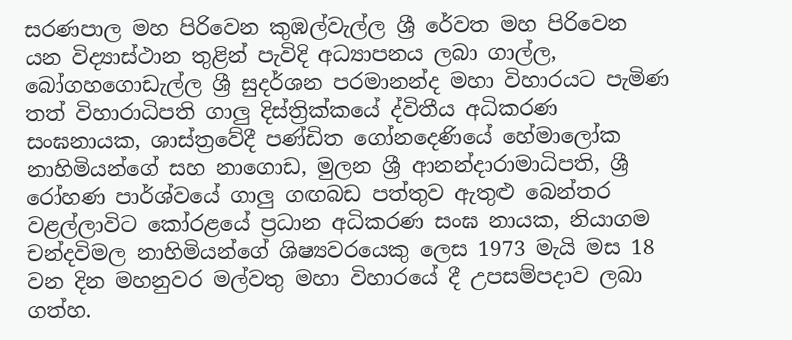සරණපාල මහ පිරිවෙන කුඹල්වැල්ල ශ්‍රී රේවත මහ පිරිවෙන යන විද්‍යාස්ථාන තුළින් පැවිදි අධ්‍යාපනය ලබා ගාල්ල, බෝගහගොඩැල්ල ශ්‍රී සුදර්ශන පරමානන්ද මහා විහාරයට පැමිණ තත් විහාරාධිපති ගාලු දිස්ත්‍රික්කයේ ද්විතීය අධිකරණ සංඝනායක, ශාස්ත්‍රවේදී පණ්ඩිත ගෝනදෙණියේ හේමාලෝක නාහිමියන්ගේ සහ නාගොඩ, මුලන ශ්‍රී ආනන්දාරාමාධිපති, ශ්‍රී රෝහණ පාර්ශ්වයේ ගාලු ගඟබඩ පත්තුව ඇතුළු බෙන්තර වළල්ලාවිට කෝරළයේ ප්‍රධාන අධිකරණ සංඝ නායක, නියාගම චන්දවිමල නාහිමියන්ගේ ශිෂ්‍යවරයෙකු ලෙස 1973 මැයි මස 18 වන දින මහනුවර මල්වතු මහා විහාරයේ දී උපසම්පදාව ලබා ගත්හ.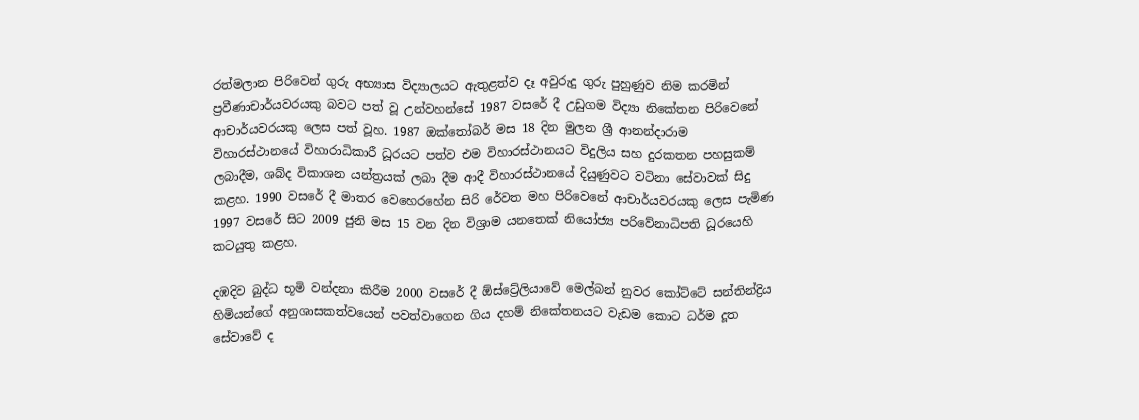රත්මලාන පිරිවෙන් ගුරු අභ්‍යාස විද්‍යාලයට ඇතුළත්ව දෑ අවුරුදු ගුරු පුහුණුව නිම කරමින් ප්‍රවීණාචාර්යවරයකු බවට පත් වූ උන්වහන්සේ 1987 වසරේ දී උඩුගම විද්‍යා නිකේතන පිරිවෙනේ ආචාර්යවරයකු ලෙස පත් වූහ. 1987 ඔක්තෝබර් මස 18 දින මුලන ශ්‍රී ආනන්දාරාම විහාරස්ථානයේ විහාරාධිකාරී ධූරයට පත්ව එම විහාරස්ථානයට විදුලිය සහ දුරකතන පහසුකම් ලබාදීම, ශබ්ද විකාශන යන්ත්‍රයක් ලබා දීම ආදී විහාරස්ථානයේ දියුණුවට වටිනා සේවාවක් සිදු කළහ. 1990 වසරේ දී මාතර වෙහෙරහේන සිරි රේවත මහ පිරිවෙනේ ආචාර්යවරයකු ලෙස පැමිණ 1997 වසරේ සිට 2009 ජුනි මස 15 වන දින විශ්‍රාම යනතෙක් නියෝජ්‍ය පරිවේනාධිපති ධූරයෙහි කටයුතු කළහ.

දඹදිව බුද්ධ භූමි වන්දනා කිරීම 2000 වසරේ දී ඕස්ට්‍රේලියාවේ මෙල්බන් නුවර කෝට්ටේ සන්තින්ද්‍රිය හිමියන්ගේ අනුශාසකත්වයෙන් පවත්වාගෙන ගිය දහම් නිකේතනයට වැඩම කොට ධර්ම දූත සේවාවේ ද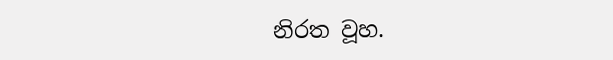නිරත වූහ.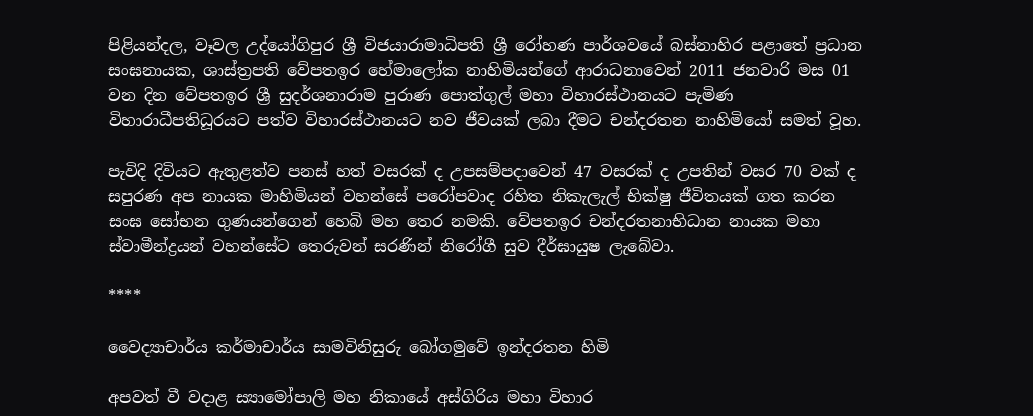පිළියන්දල, වෑවල උද්යෝගිපුර ශ්‍රී විජයාරාමාධිපති ශ්‍රී රෝහණ පාර්ශවයේ බස්නාහිර පළාතේ ප්‍රධාන සංඝනායක, ශාස්ත්‍රපති වේපතඉර හේමාලෝක නාහිමියන්ගේ ආරාධනාවෙන් 2011 ජනවාරි මස 01 වන දින වේපතඉර ශ්‍රී සුදර්ශනාරාම පුරාණ පොත්ගුල් මහා විහාරස්ථානයට පැමිණ විහාරාධීපතිධූරයට පත්ව විහාරස්ථානයට නව ජීවයක් ලබා දීමට චන්දරතන නාහිමියෝ සමත් වූහ.

පැවිදි දිවියට ඇතුළත්ව පනස් හත් වසරක් ද උපසම්පදාවෙන් 47 වසරක් ද උපතින් වසර 70 වක් ද සපුරණ අප නායක මාහිමියන් වහන්සේ පරෝපවාද රහිත නිකැලැල් භික්ෂු ජීවිතයක් ගත කරන සංඝ සෝභන ගුණයන්ගෙන් හෙබි මහ තෙර නමකි. වේපතඉර චන්දරතනාභිධාන නායක මහා ස්වාමීන්ද්‍රයන් වහන්සේට තෙරුවන් සරණින් නිරෝගී සුව දීර්ඝායුෂ ලැබේවා.

****

වෛද්‍යාචාර්ය කර්මාචාර්ය සාමවිනිසුරු බෝගමුවේ ඉන්දරතන හිමි

අපවත් වී වදාළ ස්‍යාමෝපාලි මහ නිකායේ අස්ගිරිය මහා විහාර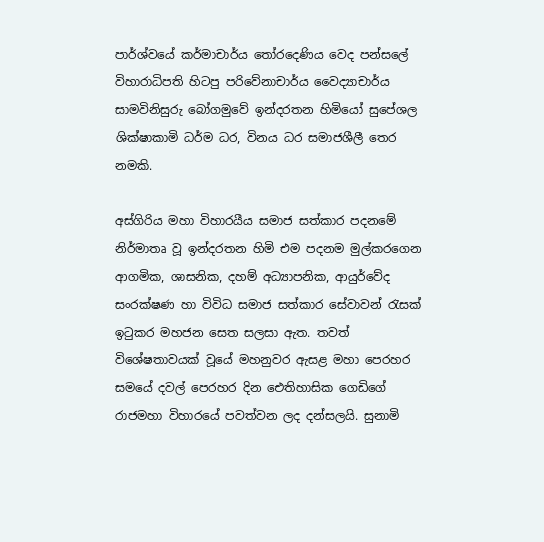පාර්ශ්වයේ කර්මාචාර්ය තෝරදෙණිය වෙද පන්සලේ විහාරාධිපති හිටපු පරිවේනාචාර්ය වෛද්‍යාචාර්ය සාමවිනිසුරු බෝගමුවේ ඉන්දරතන හිමියෝ සුපේශල ශික්ෂාකාමි ධර්ම ධර, විනය ධර සමාජශීලී තෙර නමකි.

අස්ගිරිය මහා විහාරයීය සමාජ සත්කාර පදනමේ නිර්මාතෘ වූ ඉන්දරතන හිමි එම පදනම මුල්කරගෙන ආගමික, ශාසනික, දහම් අධ්‍යාපනික, ආයුර්වේද සංරක්ෂණ හා විවිධ සමාජ සත්කාර සේවාවන් රැසක් ඉටුකර මහජන සෙත සලසා ඇත. තවත් විශේෂතාවයක් වූයේ මහනුවර ඇසළ මහා පෙරහර සමයේ දවල් පෙරහර දින ඓතිහාසික ගෙඩිගේ රාජමහා විහාරයේ පවත්වන ලද දන්සලයි. සුනාමි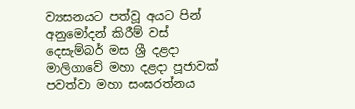ව්‍යසනයට පත්වූ අයට පින් අනුමෝදන් කිරීම් වස් දෙසැම්බර් මස ශ්‍රී දළදා මාලිගාවේ මහා දළදා පූජාවක් පවත්වා මහා සංඝරත්නය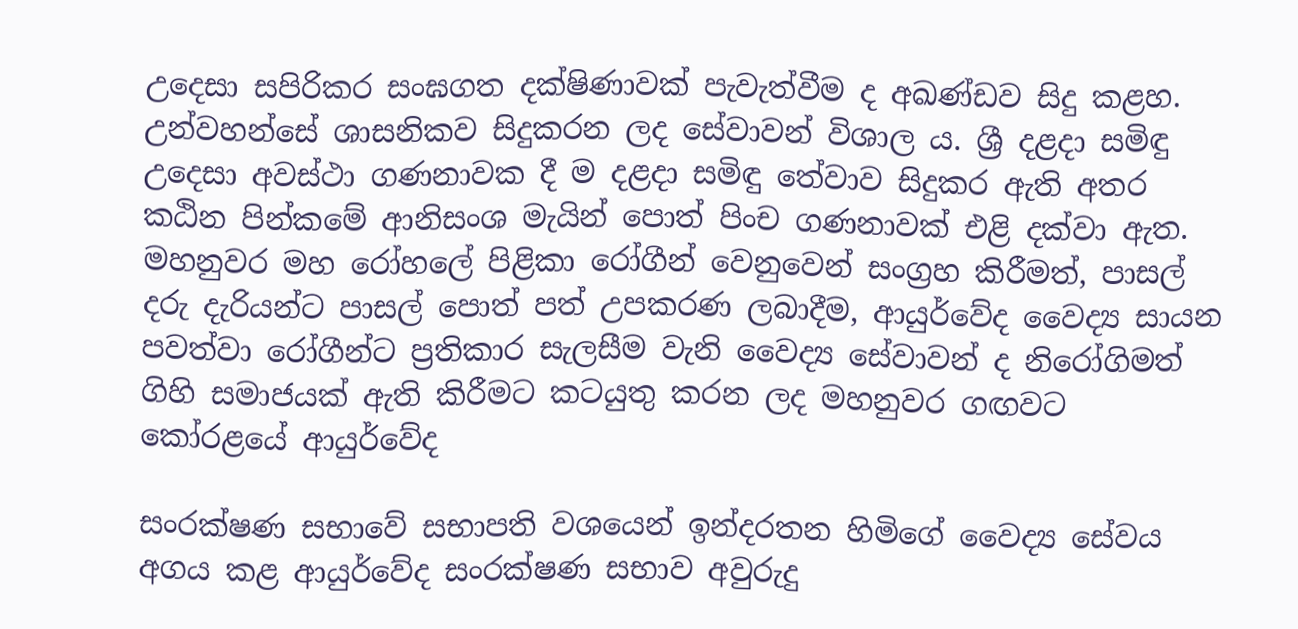උදෙසා සපිරිකර සංඝගත දක්ෂිණාවක් පැවැත්වීම ද අඛණ්ඩව සිදු කළහ. උන්වහන්සේ ශාසනිකව සිදුකරන ලද සේවාවන් විශාල ය. ශ්‍රී දළදා සමිඳු උදෙසා අවස්ථා ගණනාවක දී ම දළදා සමිඳු තේවාව සිදුකර ඇති අතර කඨින පින්කමේ ආනිසංශ මැයින් පොත් පිංච ගණනාවක් එළි දක්වා ඇත. මහනුවර මහ රෝහලේ පිළිකා රෝගීන් වෙනුවෙන් සංග්‍රහ කිරීමත්, පාසල් දරු දැරියන්ට පාසල් පොත් පත් උපකරණ ලබාදීම, ආයුර්වේද වෛද්‍ය සායන පවත්වා රෝගීන්ට ප්‍රතිකාර සැලසීම වැනි වෛද්‍ය සේවාවන් ද නිරෝගිමත් ගිහි සමාජයක් ඇති කිරීමට කටයුතු කරන ලද මහනුවර ගඟවට කෝරළයේ ආයුර්වේද

සංරක්ෂණ සභාවේ සභාපති වශයෙන් ඉන්දරතන හිමිගේ වෛද්‍ය සේවය අගය කළ ආයුර්වේද සංරක්ෂණ සභාව අවුරුදු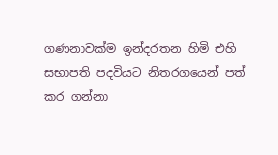ගණනාවක්ම ඉන්දරතන හිමි එහි සභාපති පදවියට නිතරගයෙන් පත් කර ගන්නා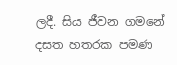ලදී. සිය ජීවන ගමනේ දසත හතරක පමණ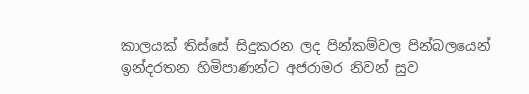කාලයක් තිස්සේ සිදුකරන ලද පින්කම්වල පින්බලයෙන් ඉන්දරතන හිමිපාණන්ට අජරාමර නිවන් සුව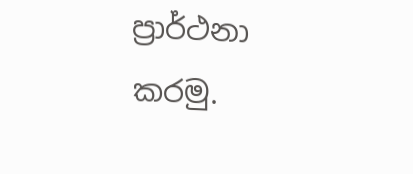ප්‍රාර්ථනා කරමු.